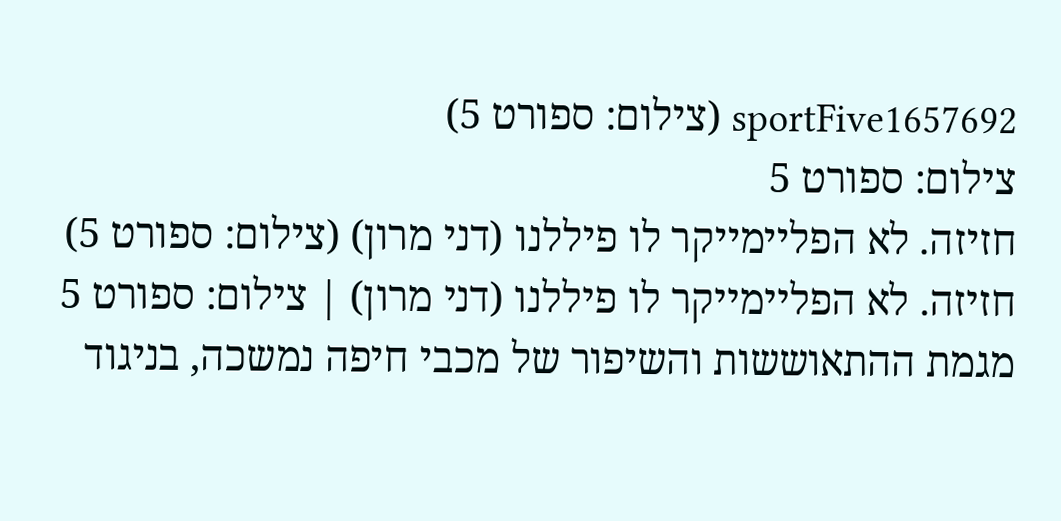sportFive1657692 (צילום: ספורט 5)
צילום: ספורט 5
חזיזה. לא הפליימייקר לו פיללנו (דני מרון) (צילום: ספורט 5)
חזיזה. לא הפליימייקר לו פיללנו (דני מרון) | צילום: ספורט 5
מגמת ההתאוששות והשיפור של מכבי חיפה נמשכה, בניגוד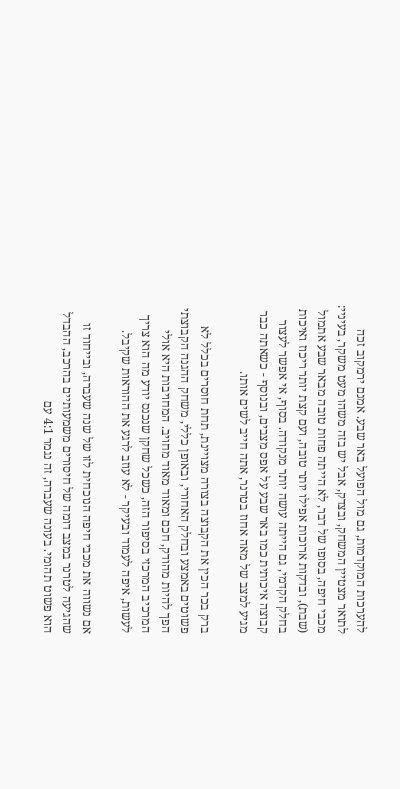להערכות המוקדמות, גם מול הפועל באר שבע. אמנם ירמקוב זכה לתואר מצטיין המשחק, ובצדק, אבל יש בזה משהו מעט משקר, בעיניי:  מכבי חיפה, בסופו של דבר, לא הייתה פחות טובה מבאר שבע אתמול (שבת), ובדקות ארוכות אפילו יותר טובה, ועם קצת יותר ריכוז ואיכות בחלק הקדמי, גם הייתה עושה יותר מנקודה. בסוף, אי אפשר לעצור קבוצה איכותית כמו באר שבע על אפס מצבים, ובנוסף - כשאתה כבר מגיע למצב של מאה אחוז בטרנר, אתה חייב לשים אותו.

ברק בכר הכין את הקבוצה בצורה מצויינת, תחת חוסרים בכלל לא פשוטים באמצע ובחלק האחורי, ובאופן כללי, משחק ההגנה הקבוצתי הפך להיות מהודק, חכם ומאוד מאוד מחויב. המחויבות היא אולי המרכיב המרכזי בסיפור הזה, כשכל שחקן שנכנס יודע מה הוא צריך לעשות, איפה לעמוד ובעיקר - לא עוזב לרגע את ההוראות שקיבל.

אם נשווה את מכבי חיפה הנוכחית לזו של שנה שעברה, ובייחוד זו שהגיעה לטרנר במצב דומה של חיסורים משמעותיים בהרכב, ההבדל הוא פשוט תהומי. בעונה שעברה, זה נגמר 4:1 עם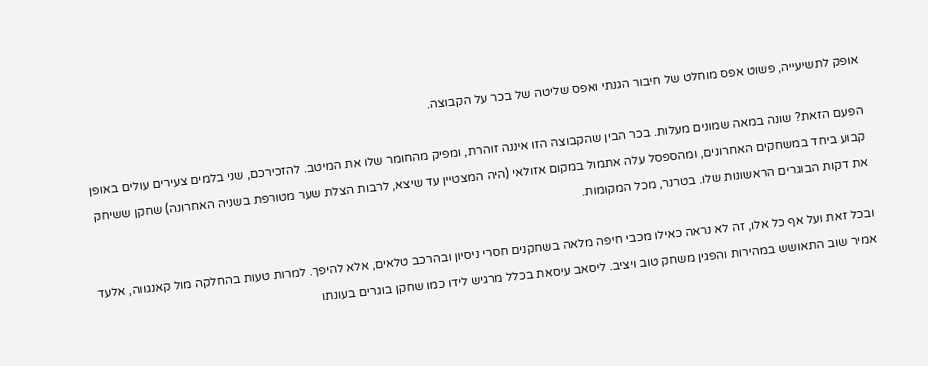אופק לתשיעייה, פשוט אפס מוחלט של חיבור הגנתי ואפס שליטה של בכר על הקבוצה.

הפעם הזאת? שונה במאה שמונים מעלות. בכר הבין שהקבוצה הזו איננה זוהרת, ומפיק מהחומר שלו את המיטב. להזכירכם, שני בלמים צעירים עולים באופן קבוע ביחד במשחקים האחרונים, ומהספסל עלה אתמול במקום אזולאי (היה המצטיין עד שיצא, לרבות הצלת שער מטורפת בשניה האחרונה) שחקן ששיחק את דקות הבוגרים הראשונות שלו. בטרנר, מכל המקומות.

ובכל זאת ועל אף כל אלו, זה לא נראה כאילו מכבי חיפה מלאה בשחקנים חסרי ניסיון ובהרכב טלאים, אלא להיפך. למרות טעות בהחלקה מול קאנגווה, אלעד אמיר שוב התאושש במהירות והפגין משחק טוב ויציב. ליסאב עיסאת בכלל מרגיש לידו כמו שחקן בוגרים בעונתו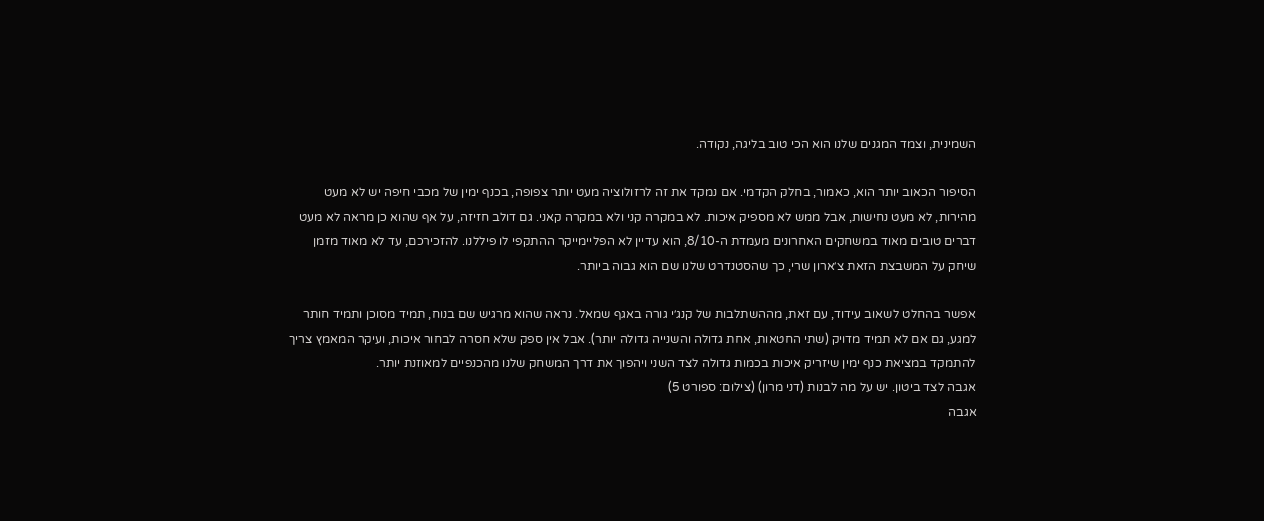השמינית, וצמד המגנים שלנו הוא הכי טוב בליגה, נקודה.

הסיפור הכאוב יותר הוא, כאמור, בחלק הקדמי. אם נמקד את זה לרזולוציה מעט יותר צפופה, בכנף ימין של מכבי חיפה יש לא מעט מהירות, לא מעט נחישות, אבל ממש לא מספיק איכות. לא במקרה קני ולא במקרה קאני. גם דולב חזיזה, על אף שהוא כן מראה לא מעט דברים טובים מאוד במשחקים האחרונים מעמדת ה-8/10, הוא עדיין לא הפליימייקר ההתקפי לו פיללנו. להזכירכם, עד לא מאוד מזמן שיחק על המשבצת הזאת צ׳ארון שרי, כך שהסטנדרט שלנו שם הוא גבוה ביותר.

אפשר בהחלט לשאוב עידוד, עם זאת, מההשתלבות של קנג׳י גורה באגף שמאל. נראה שהוא מרגיש שם בנוח, תמיד מסוכן ותמיד חותר למגע, גם אם לא תמיד מדויק (שתי החטאות, אחת גדולה והשנייה גדולה יותר). אבל אין ספק שלא חסרה לבחור איכות, ועיקר המאמץ צריך להתמקד במציאת כנף ימין שיזריק איכות בכמות גדולה לצד השני ויהפוך את דרך המשחק שלנו מהכנפיים למאוזנת יותר.
אגבה לצד ביטון. יש על מה לבנות (דני מרון) (צילום: ספורט 5)
אגבה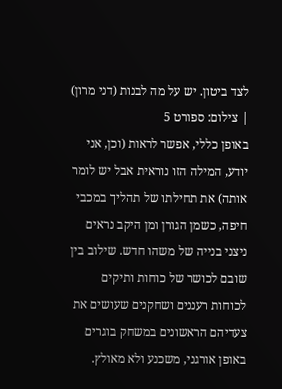לצד ביטון. יש על מה לבנות (דני מרון) | צילום: ספורט 5
באופן כללי, אפשר לראות (וכן, אני יודע, המילה הזו נוראית אבל יש לומר אותה) את תחילתו של תהליך במכבי חיפה, כשמן הגורן ומן היקב נראים ניצני בנייה של משהו חדש. שילוב בין שובם לכושר של כוחות ותיקים לכוחות רעננים ושחקנים שעושים את צעדיהם הראשונים במשחק בוגרים באופן אורגני, משכנע ולא מאולץ.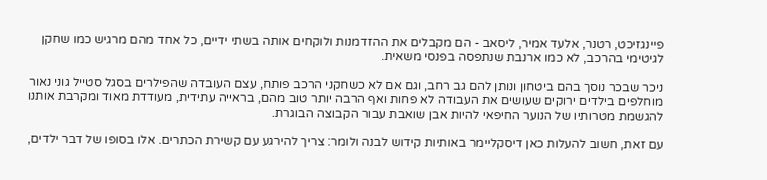פיינגזיכט, רטנר, אלעד אמיר, ליסאב - הם מקבלים את ההזדמנות ולוקחים אותה בשתי ידיים, כל אחד מהם מרגיש כמו שחקן לגיטימי בהרכב, לא כמו ארנבת שנתפסה בפנסי משאית.

ניכר שבכר נוסך בהם ביטחון ונותן להם גב רחב, וגם אם לא כשחקני הרכב פותח, עצם העובדה שהפילרים בסגל סטייל גוני נאור מוחלפים בילדים ירוקים שעושים את העבודה לא פחות ואף הרבה יותר טוב מהם, בראייה עתידית, מעודדת מאוד ומקרבת אותנו להגשמת מטרותיו של הנוער החיפאי להיות אבן שואבת עבור הקבוצה הבוגרת.

עם זאת, חשוב להעלות כאן דיסקליימר באותיות קידוש לבנה ולומר: צריך להירגע עם קשירת הכתרים. אלו בסופו של דבר ילדים,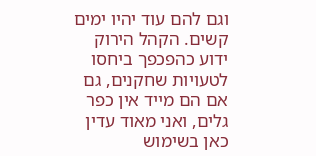וגם להם עוד יהיו ימים קשים. הקהל הירוק ידוע כהפכפך ביחסו לטעויות שחקנים, גם אם הם מייד אין כפר גלים, ואני מאוד עדין כאן בשימוש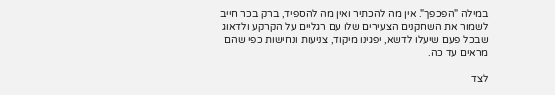במילה "הפכפך". אין מה להכתיר ואין מה להספיד, ברק בכר חייב לשמור את השחקנים הצעירים שלו עם רגליים על הקרקע ולדאוג שבכל פעם שיעלו לדשא, יפגינו מיקוד, צניעות ונחישות כפי שהם מראים עד כה.

לצד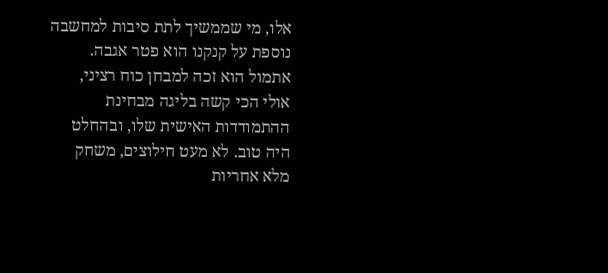אלו, מי שממשיך לתת סיבות למחשבה נוספת על קנקנו הוא פטר אגבה. אתמול הוא זכה למבחן כוח רציני, אולי הכי קשה בליגה מבחינת ההתמודדות האישית שלו, ובהחלט היה טוב. לא מעט חילוצים, משחק מלא אחריות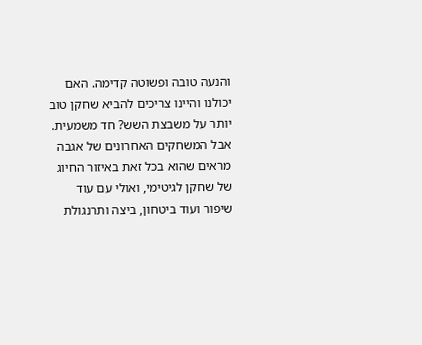והנעה טובה ופשוטה קדימה. האם יכולנו והיינו צריכים להביא שחקן טוב יותר על משבצת השש? חד משמעית. אבל המשחקים האחרונים של אגבה מראים שהוא בכל זאת באיזור החיוג של שחקן לגיטימי, ואולי עם עוד שיפור ועוד ביטחון, ביצה ותרנגולת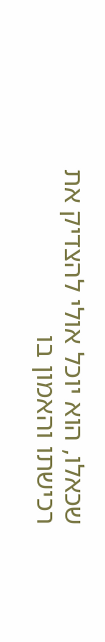שכאלו, הוא יוכל אולי להצדיק את רכישתו והאמון בו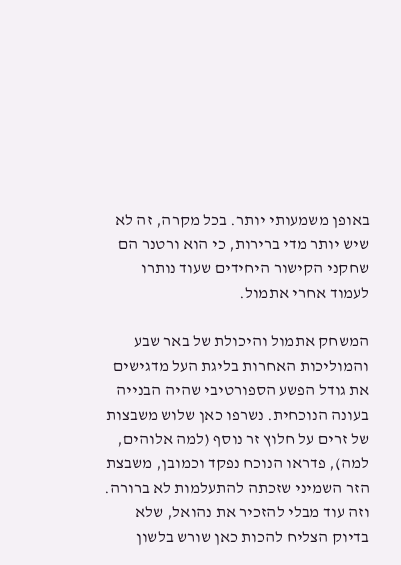באופן משמעותי יותר. בכל מקרה, זה לא שיש יותר מדי ברירות, כי הוא ורטנר הם שחקני הקישור היחידים שעוד נותרו לעמוד אחרי אתמול.

המשחק אתמול והיכולת של באר שבע והמוליכות האחרות בליגת העל מדגישים את גודל הפשע הספורטיבי שהיה הבנייה בעונה הנוכחית. נשרפו כאן שלוש משבצות של זרים על חלוץ זר נוסף (למה אלוהים, למה), פדראו הנוכח נפקד וכמובן, משבצת הזר השמיני שזכתה להתעלמות לא ברורה. וזה עוד מבלי להזכיר את נהואל, שלא בדיוק הצליח להכות כאן שורש בלשון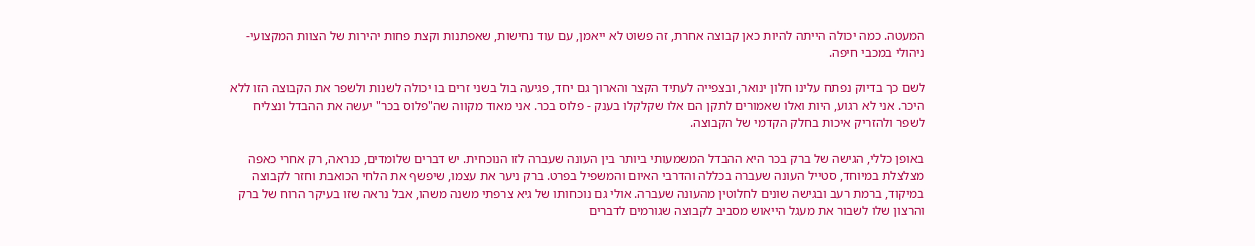המעטה. כמה יכולה הייתה להיות כאן קבוצה אחרת, זה פשוט לא ייאמן, עם עוד נחישות, שאפתנות וקצת פחות יהירות של הצוות המקצועי-ניהולי במכבי חיפה.

לשם כך בדיוק נפתח עלינו חלון ינואר, ובצפייה לעתיד הקצר והארוך גם יחד, פגיעה בול בשני זרים בו יכולה לשנות ולשפר את הקבוצה הזו ללא היכר. אני לא רגוע, היות ואלו שאמורים לתקן הם אלו שקלקלו בענק - פלוס בכר. אני מאוד מקווה שה"פלוס בכר" יעשה את ההבדל ונצליח לשפר ולהזריק איכות בחלק הקדמי של הקבוצה.

באופן כללי, הגישה של ברק בכר היא ההבדל המשמעותי ביותר בין העונה שעברה לזו הנוכחית. יש דברים שלומדים, כנראה, רק אחרי כאפה מצלצלת במיוחד, סטייל העונה שעברה בכללה והדרבי האיום והמשפיל בפרט. ברק ניער את עצמו, שיפשף את הלחי הכואבת וחזר לקבוצה במיקוד, ברמת רעב ובגישה שונים לחלוטין מהעונה שעברה. אולי גם נוכחותו של גיא צרפתי משנה משהו, אבל נראה שזו בעיקר הרוח של ברק והרצון שלו לשבור את מעגל הייאוש מסביב לקבוצה שגורמים לדברים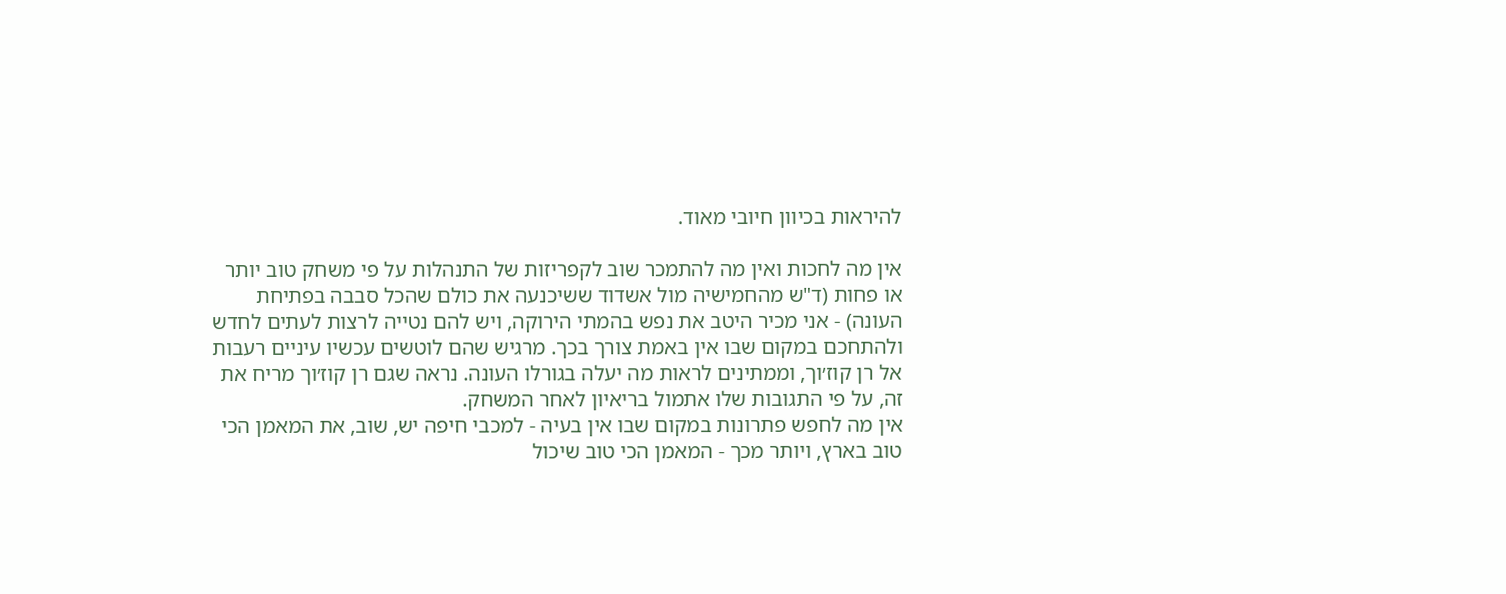להיראות בכיוון חיובי מאוד.

אין מה לחכות ואין מה להתמכר שוב לקפריזות של התנהלות על פי משחק טוב יותר או פחות (ד"ש מהחמישיה מול אשדוד ששיכנעה את כולם שהכל סבבה בפתיחת העונה) - אני מכיר היטב את נפש בהמתי הירוקה, ויש להם נטייה לרצות לעתים לחדש ולהתחכם במקום שבו אין באמת צורך בכך. מרגיש שהם לוטשים עכשיו עיניים רעבות אל רן קוז׳וך, וממתינים לראות מה יעלה בגורלו העונה. נראה שגם רן קוז׳וך מריח את זה, על פי התגובות שלו אתמול בריאיון לאחר המשחק.
אין מה לחפש פתרונות במקום שבו אין בעיה - למכבי חיפה יש, שוב, את המאמן הכי טוב בארץ, ויותר מכך - המאמן הכי טוב שיכול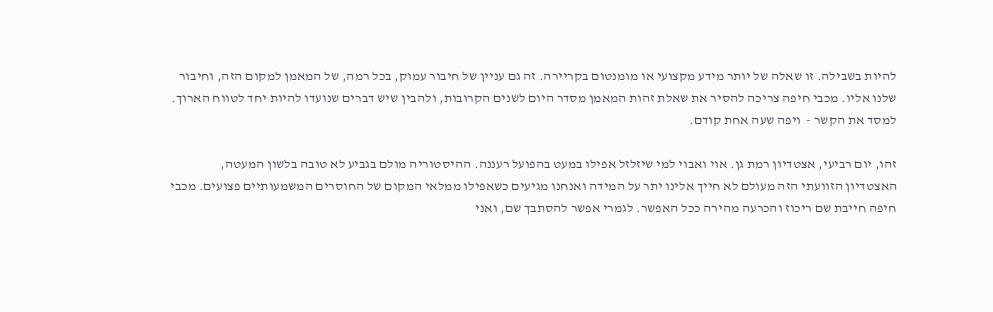להיות בשבילה. זו שאלה של יותר מידע מקצועי או מומנטום בקריירה. זה גם עניין של חיבור עמוק, בכל רמה, של המאמן למקום הזה, וחיבור שלנו אליו. מכבי חיפה צריכה להסיר את שאלת זהות המאמן מסדר היום לשנים הקרובות, ולהבין שיש דברים שנועדו להיות יחד לטווח הארוך. למסד את הקשר -  ויפה שעה אחת קודם.

זהו, יום רביעי, אצטדיון רמת גן. אוי ואבוי למי שיזלזל אפילו במעט בהפועל רעננה. ההיסטוריה מולם בגביע לא טובה בלשון המעטה, האצטדיון הזוועתי הזה מעולם לא חייך אלינו יתר על המידה ואנחנו מגיעים כשאפילו ממלאי המקום של החוסרים המשמעותיים פצועים. מכבי חיפה חייבת שם ריכוז והכרעה מהירה ככל האפשר. לגמרי אפשר להסתבך שם, ואני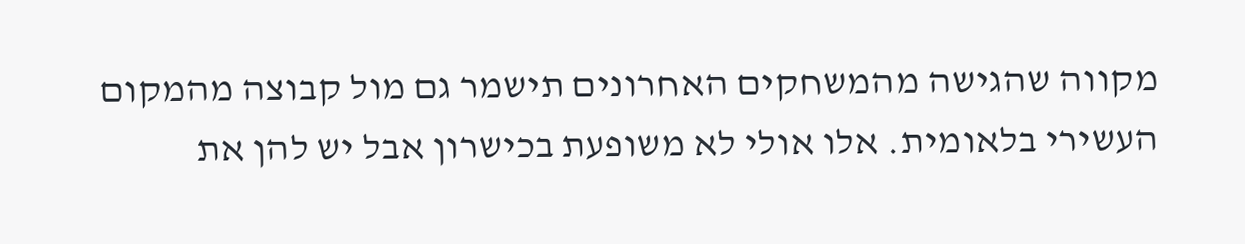מקווה שהגישה מהמשחקים האחרונים תישמר גם מול קבוצה מהמקום העשירי בלאומית. אלו אולי לא משופעת בכישרון אבל יש להן את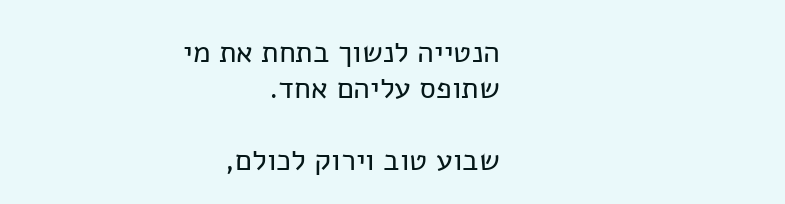הנטייה לנשוך בתחת את מי שתופס עליהם אחד.

שבוע טוב וירוק לכולם,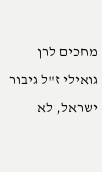מחכים לרן גואילי ז"ל גיבור ישראל, לא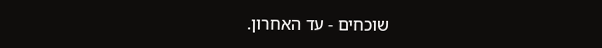שוכחים - עד האחרון.